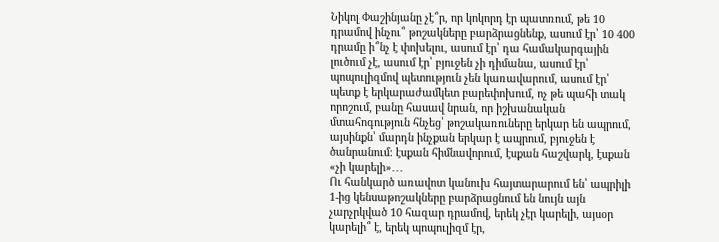Նիկոլ Փաշինյանը չէ՞ր, որ կոկորդ էր պատռում, թե 10 դրամով ինչու՞ թոշակները բարձրացնենք, ասում էր՝ 10 400 դրամը ի՞նչ է փոխելու, ասում էր՝ դա համակարգային լուծում չէ, ասում էր՝ բյուջեն չի դիմանա, ասում էր՝ պոպուլիզմով պետություն չեն կառավարում, ասում էր՝ պետք է երկարաժամկետ բարեփոխում, ոչ թե պահի տակ որոշում, բանը հասավ նրան, որ իշխանական մտահոգություն հնչեց՝ թոշակառուները երկար են ապրում, այսինքն՝ մարդն ինչքան երկար է ապրում, բյուջեն է ծանրանում։ էսքան հիմնավորում, էսքան հաշվարկ, էսքան «չի կարելի»․․․
Ու հանկարծ առավոտ կանուխ հայտարարում են՝ ապրիլի 1-ից կենսաթոշակները բարձրացնում են նույն այն չարչրկված 10 հազար դրամով, երեկ չէր կարելի, այսօր կարելի՞ է, երեկ պոպուլիզմ էր,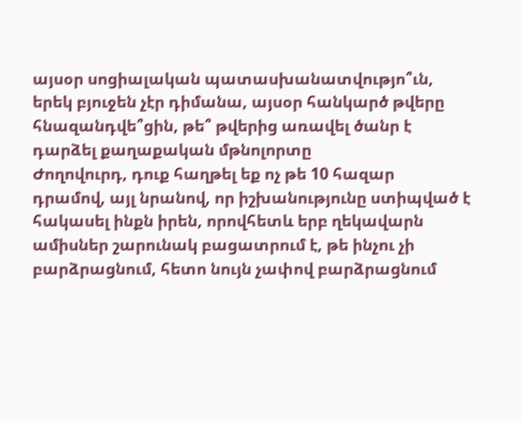այսօր սոցիալական պատասխանատվությո՞ւն, երեկ բյուջեն չէր դիմանա, այսօր հանկարծ թվերը հնազանդվե՞ցին, թե՞ թվերից առավել ծանր է դարձել քաղաքական մթնոլորտը
Ժողովուրդ, դուք հաղթել եք ոչ թե 10 հազար դրամով, այլ նրանով, որ իշխանությունը ստիպված է հակասել ինքն իրեն, որովհետև երբ ղեկավարն ամիսներ շարունակ բացատրում է, թե ինչու չի բարձրացնում, հետո նույն չափով բարձրացնում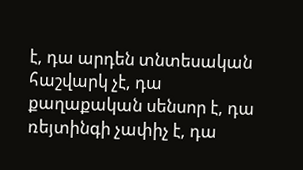է, դա արդեն տնտեսական հաշվարկ չէ, դա քաղաքական սենսոր է, դա ռեյտինգի չափիչ է, դա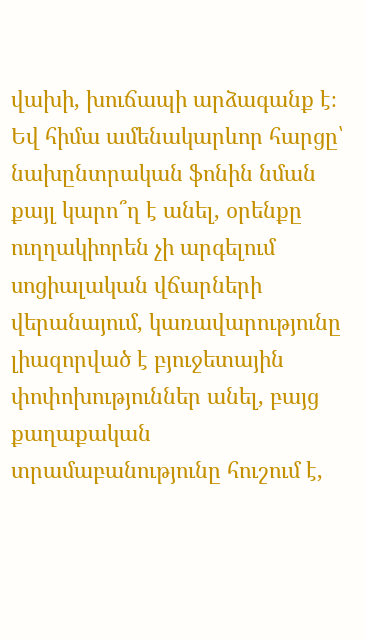վախի, խուճապի արձագանք է։
Եվ հիմա ամենակարևոր հարցը՝ նախընտրական ֆոնին նման քայլ կարո՞ղ է անել, օրենքը ուղղակիորեն չի արգելում սոցիալական վճարների վերանայում, կառավարությունը լիազորված է բյուջետային փոփոխություններ անել, բայց քաղաքական տրամաբանությունը հուշում է,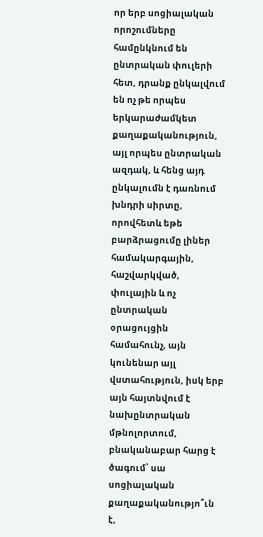որ երբ սոցիալական որոշումները համընկնում են ընտրական փուլերի հետ, դրանք ընկալվում են ոչ թե որպես երկարաժամկետ քաղաքականություն, այլ որպես ընտրական ազդակ, և հենց այդ ընկալումն է դառնում խնդրի սիրտը, որովհետև եթե բարձրացումը լիներ համակարգային, հաշվարկված, փուլային և ոչ ընտրական օրացույցին համահունչ, այն կունենար այլ վստահություն, իսկ երբ այն հայտնվում է նախընտրական մթնոլորտում, բնականաբար հարց է ծագում՝ սա սոցիալական քաղաքականությո՞ւն է,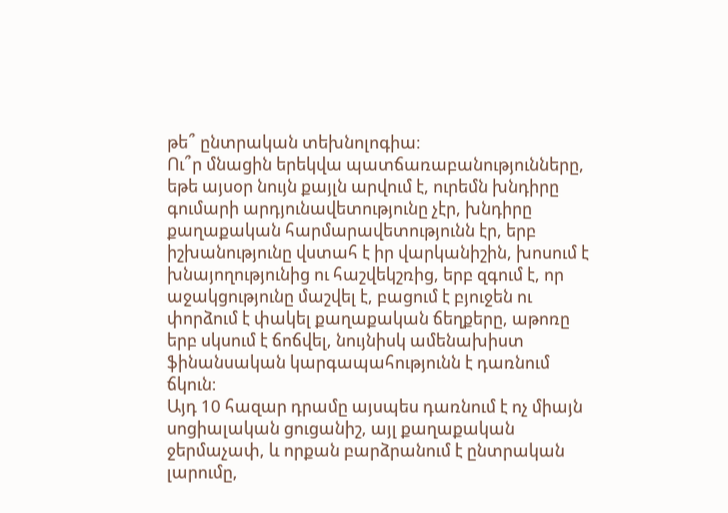թե՞ ընտրական տեխնոլոգիա։
Ու՞ր մնացին երեկվա պատճառաբանությունները, եթե այսօր նույն քայլն արվում է, ուրեմն խնդիրը գումարի արդյունավետությունը չէր, խնդիրը քաղաքական հարմարավետությունն էր, երբ իշխանությունը վստահ է իր վարկանիշին, խոսում է խնայողությունից ու հաշվեկշռից, երբ զգում է, որ աջակցությունը մաշվել է, բացում է բյուջեն ու փորձում է փակել քաղաքական ճեղքերը, աթոռը երբ սկսում է ճոճվել, նույնիսկ ամենախիստ ֆինանսական կարգապահությունն է դառնում ճկուն։
Այդ 10 հազար դրամը այսպես դառնում է ոչ միայն սոցիալական ցուցանիշ, այլ քաղաքական ջերմաչափ, և որքան բարձրանում է ընտրական լարումը,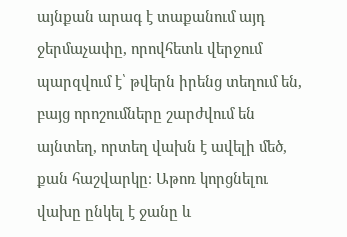այնքան արագ է տաքանում այդ ջերմաչափը, որովհետև վերջում պարզվում է՝ թվերն իրենց տեղում են, բայց որոշումները շարժվում են այնտեղ, որտեղ վախն է ավելի մեծ, քան հաշվարկը։ Աթոռ կորցնելու վախը ընկել է ջանը և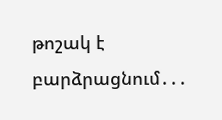թոշակ է բարձրացնում․․․